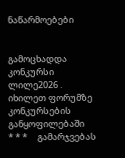ნაწარმოებები


გამოცხადდა კონკურსი ლილე2026 . იხილეთ ფორუმზე კონკურსების განყოფილებაში     * * *     გამარჯვებას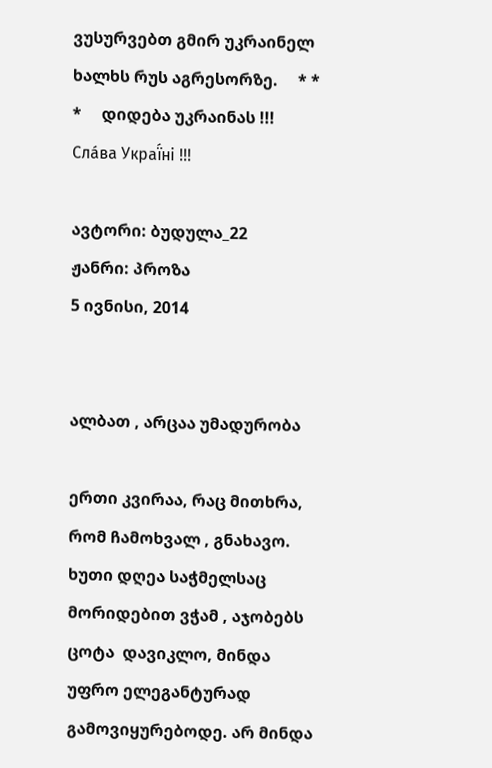ვუსურვებთ გმირ უკრაინელ ხალხს რუს აგრესორზე.     * * *     დიდება უკრაინას !!! Сла́ва Украї́ні !!!

ავტორი: ბუდულა_22
ჟანრი: პროზა
5 ივნისი, 2014


ალბათ , არცაა უმადურობა

ერთი კვირაა, რაც მითხრა, რომ ჩამოხვალ , გნახავო. ხუთი დღეა საჭმელსაც მორიდებით ვჭამ , აჯობებს ცოტა  დავიკლო, მინდა უფრო ელეგანტურად გამოვიყურებოდე. არ მინდა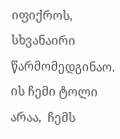იფიქროს, სხვანაირი წარმომედგინაო.
ის ჩემი ტოლი არაა,  ჩემს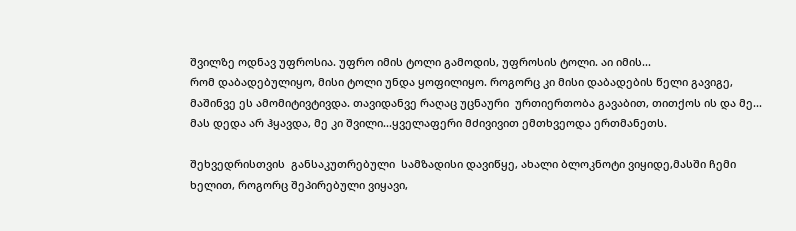შვილზე ოდნავ უფროსია. უფრო იმის ტოლი გამოდის, უფროსის ტოლი. აი იმის...
რომ დაბადებულიყო, მისი ტოლი უნდა ყოფილიყო. როგორც კი მისი დაბადების წელი გავიგე, მაშინვე ეს ამომიტივტივდა. თავიდანვე რაღაც უცნაური  ურთიერთობა გავაბით, თითქოს ის და მე...
მას დედა არ ჰყავდა, მე კი შვილი...ყველაფერი მძივივით ემთხვეოდა ერთმანეთს.

შეხვედრისთვის  განსაკუთრებული  სამზადისი დავიწყე, ახალი ბლოკნოტი ვიყიდე,მასში ჩემი ხელით, როგორც შეპირებული ვიყავი,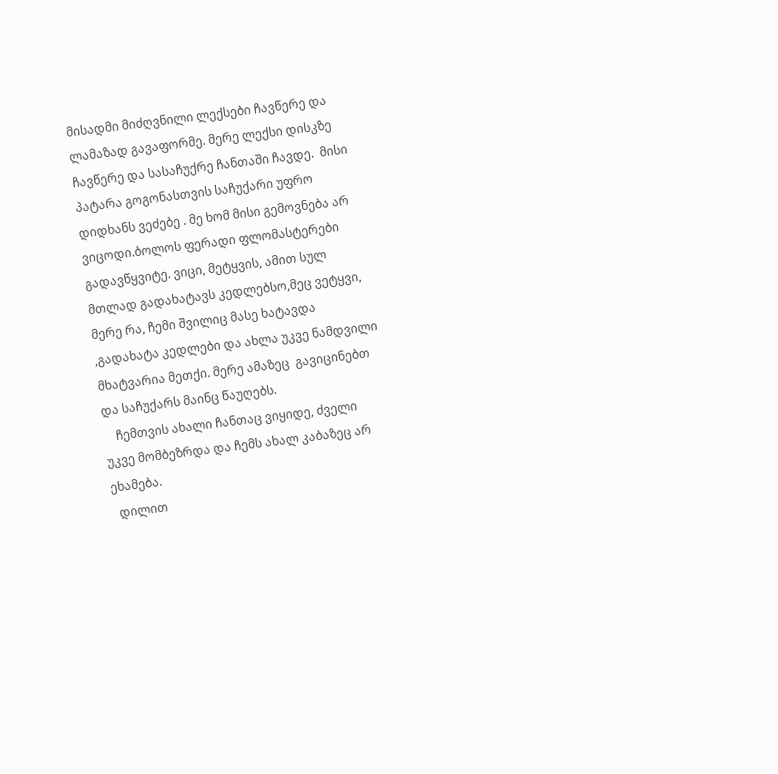მისადმი მიძღვნილი ლექსები ჩავწერე და  ლამაზად გავაფორმე. მერე ლექსი დისკზე ჩავწერე და სასაჩუქრე ჩანთაში ჩავდე.  მისი პატარა გოგონასთვის საჩუქარი უფრო დიდხანს ვეძებე . მე ხომ მისი გემოვნება არ ვიცოდი.ბოლოს ფერადი ფლომასტერები გადავწყვიტე. ვიცი, მეტყვის, ამით სულ მთლად გადახატავს კედლებსო,მეც ვეტყვი, მერე რა, ჩემი შვილიც მასე ხატავდა ,გადახატა კედლები და ახლა უკვე ნამდვილი მხატვარია მეთქი. მერე ამაზეც  გავიცინებთ და საჩუქარს მაინც წაუღებს.
    ჩემთვის ახალი ჩანთაც ვიყიდე, ძველი უკვე მომბეზრდა და ჩემს ახალ კაბაზეც არ ეხამება.
  დილით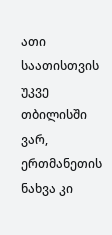ათი საათისთვის უკვე თბილისში ვარ, ერთმანეთის ნახვა კი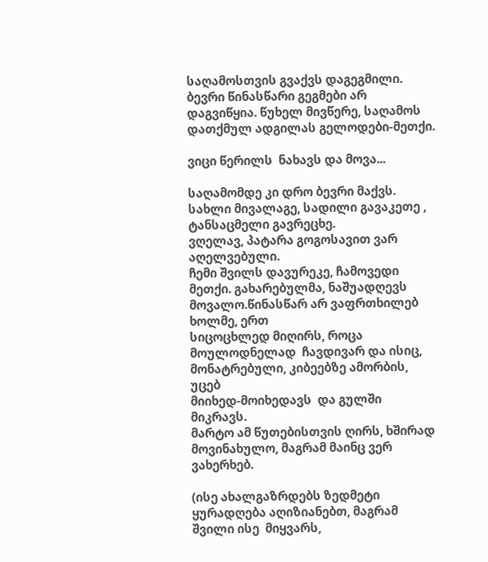საღამოსთვის გვაქვს დაგეგმილი.
ბევრი წინასწარი გეგმები არ დაგვიწყია. წუხელ მივწერე, საღამოს დათქმულ ადგილას გელოდები-მეთქი.

ვიცი წერილს  ნახავს და მოვა...

საღამომდე კი დრო ბევრი მაქვს.
სახლი მივალაგე, სადილი გავაკეთე , ტანსაცმელი გავრეცხე.
ვღელავ, პატარა გოგოსავით ვარ აღელვებული.
ჩემი შვილს დავურეკე, ჩამოვედი მეთქი. გახარებულმა, ნაშუადღევს მოვალო.წინასწარ არ ვაფრთხილებ ხოლმე, ერთ
სიცოცხლედ მიღირს, როცა მოულოდნელად  ჩავდივარ და ისიც, მონატრებული, კიბეებზე ამორბის, უცებ
მიიხედ-მოიხედავს  და გულში მიკრავს.
მარტო ამ წუთებისთვის ღირს, ხშირად მოვინახულო, მაგრამ მაინც ვერ ვახერხებ.

(ისე ახალგაზრდებს ზედმეტი ყურადღება აღიზიანებთ, მაგრამ  შვილი ისე  მიყვარს,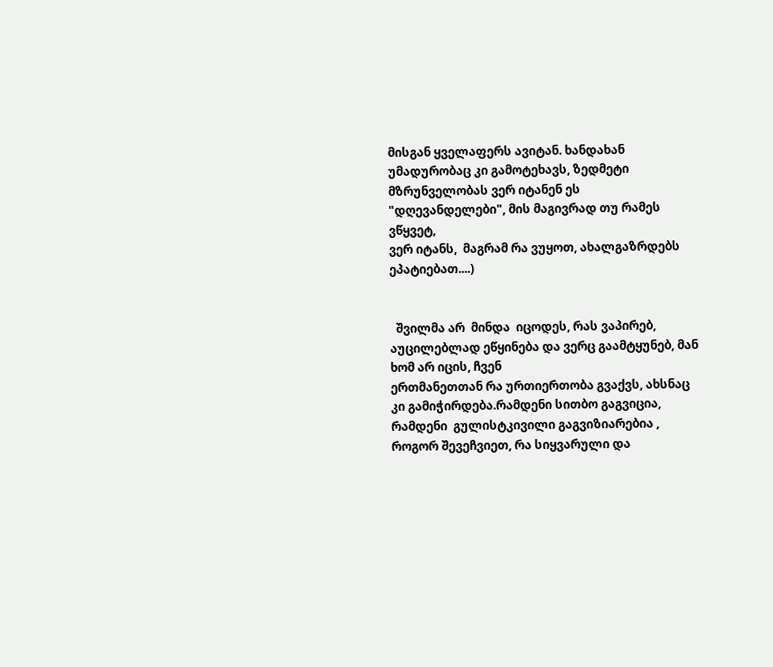მისგან ყველაფერს ავიტან. ხანდახან
უმადურობაც კი გამოტეხავს, ზედმეტი მზრუნველობას ვერ იტანენ ეს "დღევანდელები", მის მაგივრად თუ რამეს ვწყვეტ,
ვერ იტანს,  მაგრამ რა ვუყოთ, ახალგაზრდებს  ეპატიებათ....)


  შვილმა არ  მინდა  იცოდეს, რას ვაპირებ, აუცილებლად ეწყინება და ვერც გაამტყუნებ, მან ხომ არ იცის, ჩვენ
ერთმანეთთან რა ურთიერთობა გვაქვს, ახსნაც კი გამიჭირდება.რამდენი სითბო გაგვიცია, რამდენი  გულისტკივილი გაგვიზიარებია , როგორ შევეჩვიეთ, რა სიყვარული და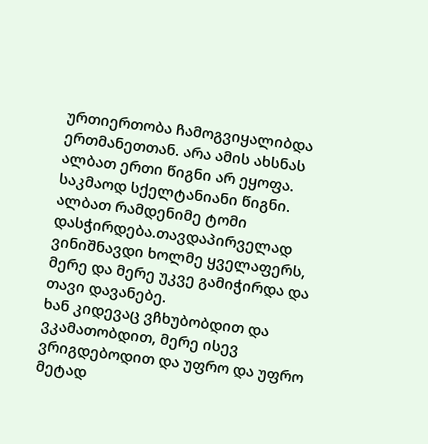ურთიერთობა ჩამოგვიყალიბდა ერთმანეთთან. არა ამის ახსნას ალბათ ერთი წიგნი არ ეყოფა. საკმაოდ სქელტანიანი წიგნი. ალბათ რამდენიმე ტომი დასჭირდება.თავდაპირველად  ვინიშნავდი ხოლმე ყველაფერს, მერე და მერე უკვე გამიჭირდა და თავი დავანებე.
ხან კიდევაც ვჩხუბობდით და ვკამათობდით, მერე ისევ ვრიგდებოდით და უფრო და უფრო მეტად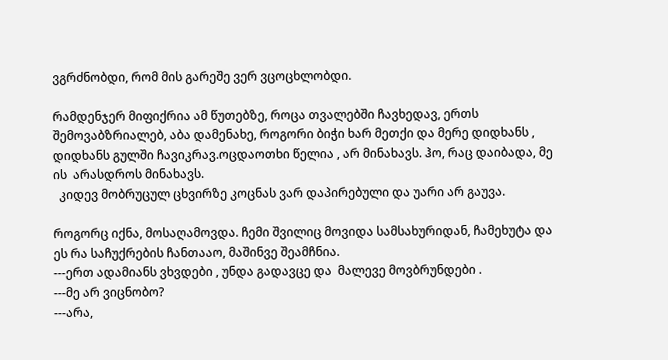ვგრძნობდი, რომ მის გარეშე ვერ ვცოცხლობდი.

რამდენჯერ მიფიქრია ამ წუთებზე, როცა თვალებში ჩავხედავ, ერთს შემოვაბზრიალებ, აბა დამენახე, როგორი ბიჭი ხარ მეთქი და მერე დიდხანს , დიდხანს გულში ჩავიკრავ.ოცდაოთხი წელია , არ მინახავს. ჰო, რაც დაიბადა, მე ის  არასდროს მინახავს.
  კიდევ მობრუცულ ცხვირზე კოცნას ვარ დაპირებული და უარი არ გაუვა.

როგორც იქნა, მოსაღამოვდა. ჩემი შვილიც მოვიდა სამსახურიდან, ჩამეხუტა და ეს რა საჩუქრების ჩანთააო, მაშინვე შეამჩნია.
---ერთ ადამიანს ვხვდები , უნდა გადავცე და  მალევე მოვბრუნდები .
---მე არ ვიცნობო?
---არა,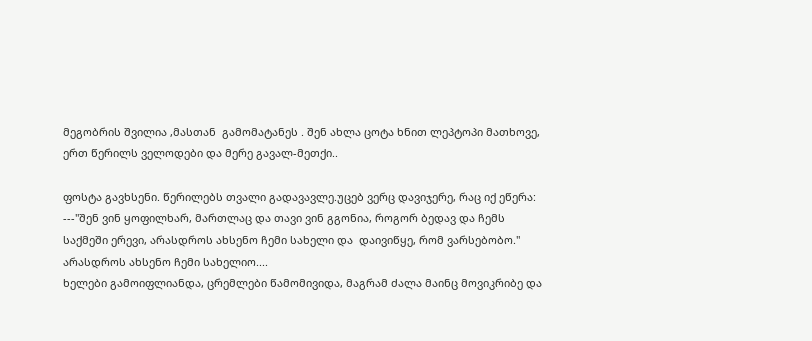მეგობრის შვილია ,მასთან  გამომატანეს . შენ ახლა ცოტა ხნით ლეპტოპი მათხოვე, ერთ წერილს ველოდები და მერე გავალ-მეთქი..

ფოსტა გავხსენი. წერილებს თვალი გადავავლე.უცებ ვერც დავიჯერე, რაც იქ ეწერა:
---"შენ ვინ ყოფილხარ, მართლაც და თავი ვინ გგონია, როგორ ბედავ და ჩემს საქმეში ერევი, არასდროს ახსენო ჩემი სახელი და  დაივიწყე, რომ ვარსებობო."
არასდროს ახსენო ჩემი სახელიო....
ხელები გამოიფლიანდა, ცრემლები წამომივიდა, მაგრამ ძალა მაინც მოვიკრიბე და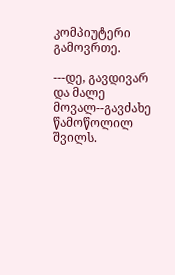კომპიუტერი გამოვრთე.

---დე, გავდივარ და მალე მოვალ--გავძახე წამოწოლილ შვილს.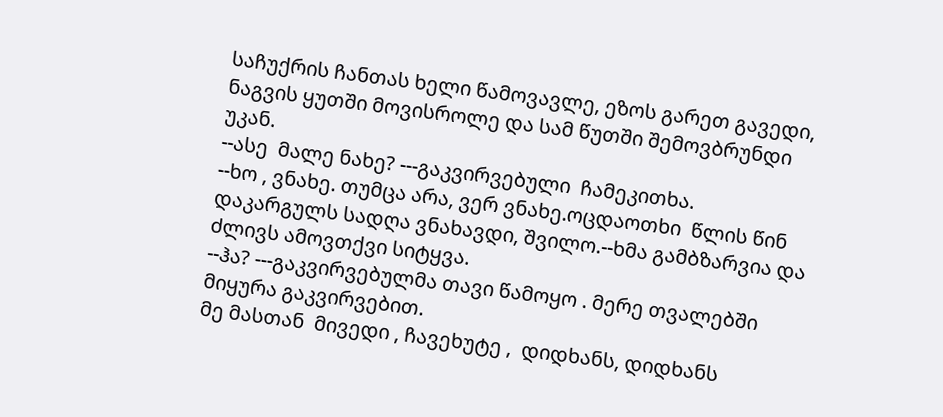საჩუქრის ჩანთას ხელი წამოვავლე, ეზოს გარეთ გავედი, ნაგვის ყუთში მოვისროლე და სამ წუთში შემოვბრუნდი უკან.
--ასე  მალე ნახე? ---გაკვირვებული  ჩამეკითხა.
--ხო , ვნახე. თუმცა არა, ვერ ვნახე.ოცდაოთხი  წლის წინ დაკარგულს სადღა ვნახავდი, შვილო.--ხმა გამბზარვია და ძლივს ამოვთქვი სიტყვა.
--ჰა? ---გაკვირვებულმა თავი წამოყო . მერე თვალებში მიყურა გაკვირვებით.
მე მასთან  მივედი , ჩავეხუტე ,  დიდხანს, დიდხანს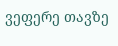ვეფერე თავზე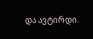და ავტირდი.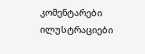კომენტარები ილუსტრაციები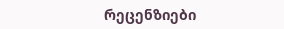რეცენზიები